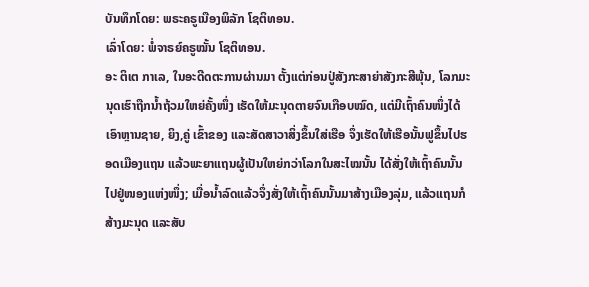ບັນທຶກໂດຍ: ພຣະຄຣູເນືອງພິລັກ ໂຊຕິທອນ.
ເລົ່າໂດຍ: ພໍ່ຈາຣຍ໌ຄຣູໝັ້ນ ໂຊຕິທອນ.
ອະ ຕິເຕ ກາເລ, ໃນອະດີດຕະການຜ່ານມາ ຕັ້ງແຕ່ກ່ອນປູ່ສັງກະສາຍ່າສັງກະສີພຸ້ນ, ໂລກມະນຸດເຮົາຖືກນ້ຳຖ້ວມໃຫຍ່ຄັ້ງໜຶ່ງ ເຮັດໃຫ້ມະນຸດຕາຍຈົນເກືອບໝົດ, ແຕ່ມີເຖົ້າຄົນໜຶ່ງໄດ້ເອົາຫຼານຊາຍ, ຍິງ,ຄູ່ ເຂົ້າຂອງ ແລະສັດສາວາສິ່ງຂຶ້ນໃສ່ເຮືອ ຈຶ່ງເຮັດໃຫ້ເຮືອນັ້ນຟູຂຶ້ນໄປຮອດເມືອງແຖນ ແລ້ວພະຍາແຖນຜູ້ເປັນໃຫຍ່ກວ່າໂລກໃນສະໄໝນັ້ນ ໄດ້ສັ່ງໃຫ້ເຖົ້າຄົນນັ້ນ ໄປຢູ່ໜອງແຫ່ງໜຶ່ງ; ເມື່ອນ້ຳລົດແລ້ວຈຶ່ງສັ່ງໃຫ້ເຖົ້າຄົນນັ້ນມາສ້າງເມືອງລຸ່ມ, ແລ້ວແຖນກໍສ້າງມະນຸດ ແລະສັບ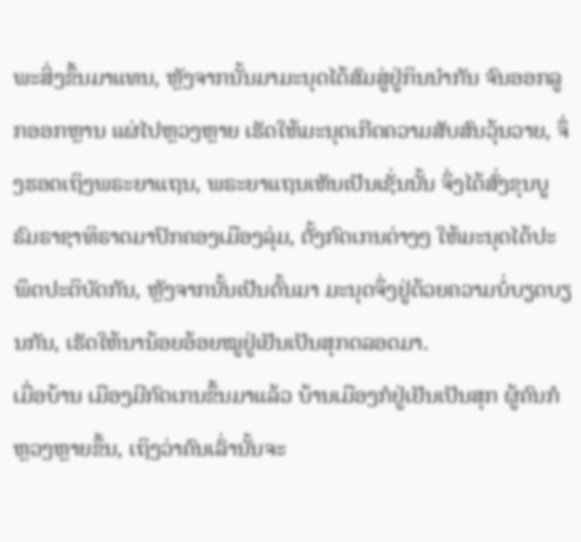ພະສິ່ງຂຶ້ນມາແທນ, ຫຼັງຈາກນັ້ນມາມະນຸດໄດ້ສົມສູ່ຢູ່ກິນນຳກັນ ຈົນອອກລູກອອກຫຼານ ແຜ່ໄປຫຼວງຫຼາຍ ເຮັດໃຫ້ມະນຸດເກີດຄວາມສັບສົນວຸ້ນວາຍ, ຈຶ່ງຮອດເຖິງພຣະຍາແຖນ, ພຣະຍາແຖນເຫັນເປັນເຊັ່ນນັ້ນ ຈຶ່ງໄດ້ສົ່ງຂຸນບູຣົມຣາຊາທິຣາດມາປົກຄອງເມືອງລຸ່ມ, ຕັ້ງກົດເກນຕ່າງໆ ໃຫ້ມະນຸດໄດ້ປະພຶດປະຕິບັດກັນ, ຫຼັງຈາກນັ້ນເປັນຕົ້ນມາ ມະນຸດຈຶ່ງຢູ່ດ້ວຍຄວາມບໍ່ບຽດບຽນກັນ, ເຮັດໃຫ້ນານ້ອຍອ້ອຍໝູຢູ່ເຢັນເປັນສຸກຕລອດມາ.
ເມື່ອບ້ານ ເມືອງມີກົດເກນຂຶ້ນມາແລ້ວ ບ້ານເມືອງກໍຢູ່ເຢັນເປັນສຸກ ຜູ້ຄົນກໍຫຼວງຫຼາຍຂຶ້ນ, ເຖິງວ່າຄົນເລົ່ານັ້ນຈະ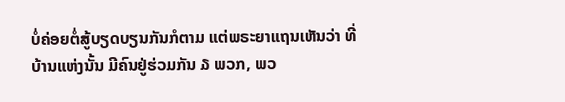ບໍ່ຄ່ອຍຕໍ່ສູ້ບຽດບຽນກັນກໍຕາມ ແຕ່ພຣະຍາແຖນເຫັນວ່າ ທີ່ບ້ານແຫ່ງນັ້ນ ມີຄົນຢູ່ຮ່ວມກັນ ໓ ພວກ, ພວ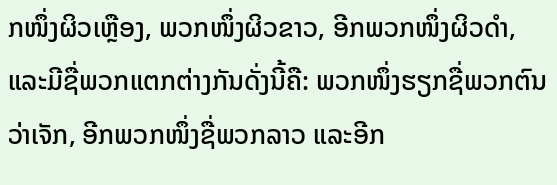ກໜຶ່ງຜິວເຫຼືອງ, ພວກໜຶ່ງຜິວຂາວ, ອີກພວກໜຶ່ງຜິວດຳ, ແລະມີຊື່ພວກແຕກຕ່າງກັນດັ່ງນີ້ຄື: ພວກໜຶ່ງຮຽກຊື່ພວກຕົນວ່າເຈັກ, ອີກພວກໜຶ່ງຊື່ພວກລາວ ແລະອີກ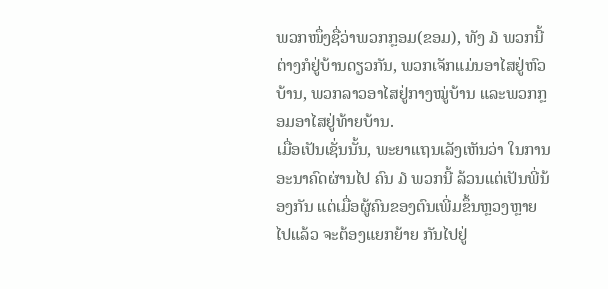ພວກໜຶ່ງຊື່ວ່າພວກກຼອມ(ຂອມ), ທັງ ໓ ພວກນີ້ຕ່າງກໍຢູ່ບ້ານດຽວກັນ, ພວກເຈັກແມ່ນອາໄສຢູ່ຫົວບ້ານ, ພວກລາວອາໄສຢູ່ກາງໝູ່ບ້ານ ແລະພວກກຼອມອາໄສຢູ່ທ້າຍບ້ານ.
ເມື່ອເປັນເຊັ່ນນັ້ນ, ພະຍາແຖນເລັງເຫັນວ່າ ໃນການອະນາຄົດຜ່ານໄປ ຄົນ ໓ ພວກນີ້ ລ້ວນແຕ່ເປັນພີ່ນ້ອງກັນ ແຕ່ເມື່ອຜູ້ຄົນຂອງຕົນເພີ່ມຂຶ້ນຫຼວງຫຼາຍໄປແລ້ວ ຈະຕ້ອງແຍກຍ້າຍ ກັນໄປຢູ່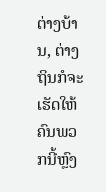ຕ່າງບ້ານ, ຕ່າງຖິນກໍຈະເຮັດໃຫ້ຄົນພວກນີ້ຫຼົງ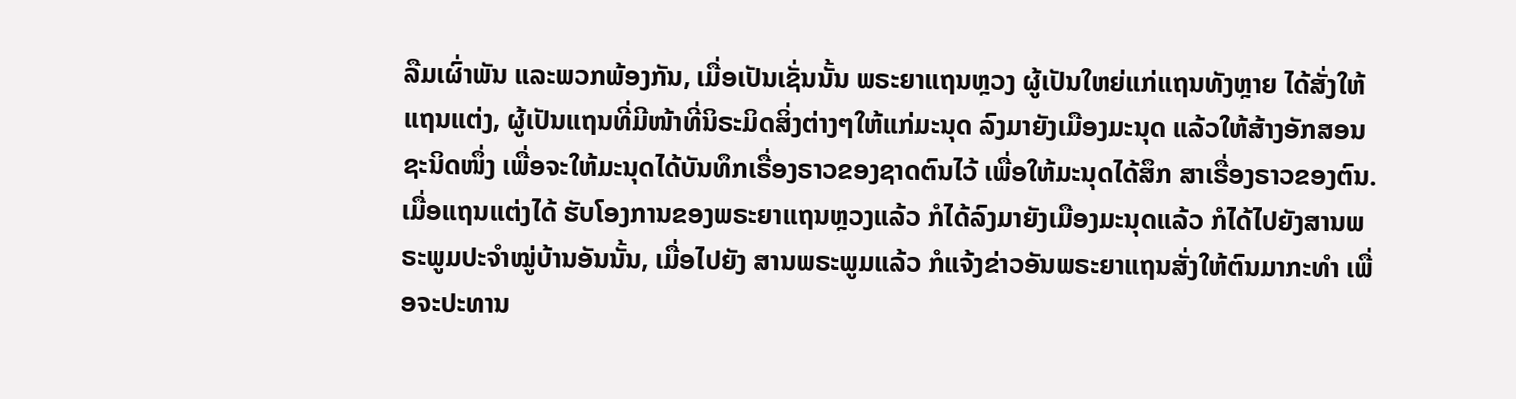ລືມເຜົ່າພັນ ແລະພວກພ້ອງກັນ, ເມື່ອເປັນເຊັ່ນນັ້ນ ພຣະຍາແຖນຫຼວງ ຜູ້ເປັນໃຫຍ່ແກ່ແຖນທັງຫຼາຍ ໄດ້ສັ່ງໃຫ້ແຖນແຕ່ງ, ຜູ້ເປັນແຖນທີ່ມີໜ້າທີ່ນິຣະມິດສິ່ງຕ່າງໆໃຫ້ແກ່ມະນຸດ ລົງມາຍັງເມືອງມະນຸດ ແລ້ວໃຫ້ສ້າງອັກສອນຊະນິດໜຶ່ງ ເພື່ອຈະໃຫ້ມະນຸດໄດ້ບັນທຶກເຣື່ອງຣາວຂອງຊາດຕົນໄວ້ ເພື່ອໃຫ້ມະນຸດໄດ້ສຶກ ສາເຣື່ອງຣາວຂອງຕົນ.
ເມື່ອແຖນແຕ່ງໄດ້ ຮັບໂອງການຂອງພຣະຍາແຖນຫຼວງແລ້ວ ກໍໄດ້ລົງມາຍັງເມືອງມະນຸດແລ້ວ ກໍໄດ້ໄປຍັງສານພຣະພູມປະຈຳໝູ່ບ້ານອັນນັ້ນ, ເມື່ອໄປຍັງ ສານພຣະພູມແລ້ວ ກໍແຈ້ງຂ່າວອັນພຣະຍາແຖນສັ່ງໃຫ້ຕົນມາກະທຳ ເພື່ອຈະປະທານ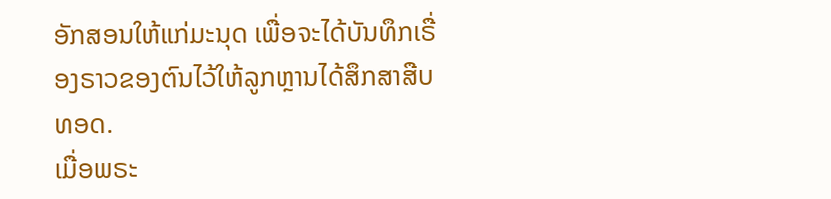ອັກສອນໃຫ້ແກ່ມະນຸດ ເພື່ອຈະໄດ້ບັນທຶກເຣື່ອງຣາວຂອງຕົນໄວ້ໃຫ້ລູກຫຼານໄດ້ສຶກສາສືບທອດ.
ເມື່ອພຣະ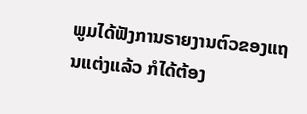ພູມໄດ້ຟັງການຣາຍງານຕົວຂອງແຖນແຕ່ງແລ້ວ ກໍໄດ້ຕ້ອງ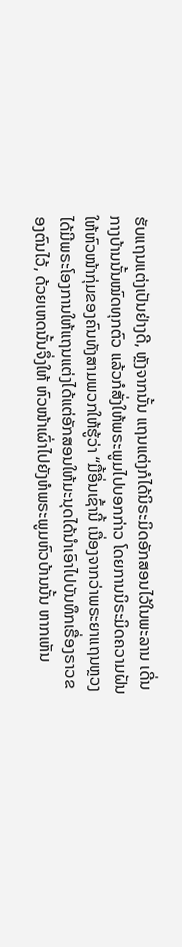ຮັບແຖນແຕ່ງເປັນຢ່າງດີ, ຫຼັງຈາກນັ້ນ ແຖນແຕ່ງກໍໄດ້ນິຣະມິດອັກສອນໄວ້ໃນພະລານ ເດີ່ນກາງບ້ານນັ້ນໝົດທຸກຕົວ ແລ້ວກໍສັ່ງໃຫ້ພຣະພູມໄປບອກກ່າວ ໂດຍການນິຣະມິດຄວາມຝັນໃຫ້ຫົວໜ້າກຸ່ມຂອງຄົນທັງສາມພວກໃຫ້ຮູ້ວ່າ “ມື້ອື່ນເຊົ້ານີ້ ເນື່ອງຈາກວ່າພຣະຍາແຖນຫຼວງ ໄດ້ມີພຣະໂອງການໃຫ້ແຖນແຕ່ງໄດ້ແຕ່ອັກສອນໃຫ້ມະນຸດໄດ້ນຳເອົາໄປບັນທຶກເຣື່ອງຣາວຂອງຕົນໄວ້, ດ້ວຍເຫດນັ້ນຈຶ່ງໃຫ້ ຫົວໜ້າເຜົ່າໄປຍັງຫໍພຣະພູມຫົວບ້ານນັ້ນ ຫາກເຫັນ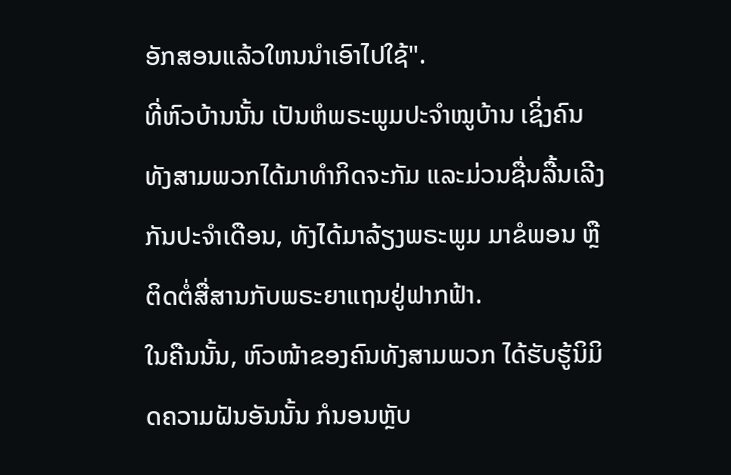ອັກສອນແລ້ວໃຫນນຳເອົາໄປໃຊ້".
ທີ່ຫົວບ້ານນັ້ນ ເປັນຫໍພຣະພູມປະຈຳໝູບ້ານ ເຊິ່ງຄົນທັງສາມພວກໄດ້ມາທຳກິດຈະກັມ ແລະມ່ວນຊື່ນລື້ນເລີງກັນປະຈຳເດືອນ, ທັງໄດ້ມາລ້ຽງພຣະພູມ ມາຂໍພອນ ຫຼືຕິດຕໍ່ສື່ສານກັບພຣະຍາແຖນຢູ່ຟາກຟ້າ.
ໃນຄືນນັ້ນ, ຫົວໜ້າຂອງຄົນທັງສາມພວກ ໄດ້ຮັບຮູ້ນິມິດຄວາມຝັນອັນນັ້ນ ກໍນອນຫຼັບ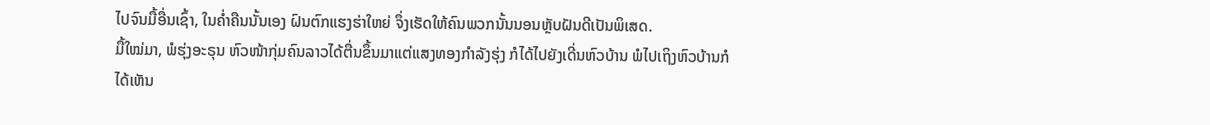ໄປຈົນມື້ອື່ນເຊົ້າ, ໃນຄ່ຳຄືນນັ້ນເອງ ຝົນຕົກແຮງຮ່າໃຫຍ່ ຈຶ່ງເຮັດໃຫ້ຄົນພວກນັ້ນນອນຫຼັບຝັນດີເປັນພິເສດ.
ມື້ໃໝ່ມາ, ພໍຮຸ່ງອະຣຸນ ຫົວໜ້າກຸ່ມຄົນລາວໄດ້ຕື່ນຂຶ້ນມາແຕ່ແສງທອງກຳລັງຮຸ່ງ ກໍໄດ້ໄປຍັງເດີ່ນຫົວບ້ານ ພໍໄປເຖິງຫົວບ້ານກໍໄດ້ເຫັນ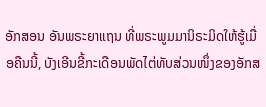ອັກສອນ ອັນພຣະຍາແຖນ ທີ່ພຣະພູມມານິຣະມິດໃຫ້ຮູ້ເມື່ອຄືນນີ້, ບັງເອີນຂີ້ກະເດືອນພັດໄຕ່ທັບສ່ວນໜຶ່ງຂອງອັກສ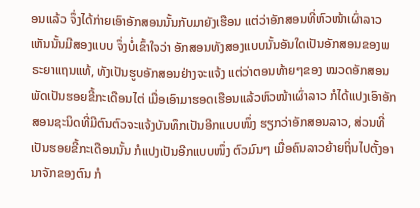ອນແລ້ວ ຈຶ່ງໄດ້ກ່າຍເອົາອັກສອນນັ້ນກັບມາຍັງເຮືອນ ແຕ່ວ່າອັກສອນທີ່ຫົວໜ້າເຜົ່າລາວເຫັນນັ້ນມີສອງແບບ ຈຶ່ງບໍ່ເຂົ້າໃຈວ່າ ອັກສອນທັງສອງແບບນັ້ນອັນໃດເປັນອັກສອນຂອງພຣະຍາແຖນແທ້, ທັງເປັນຮູບອັກສອນຢ່າງຈະແຈ້ງ ແຕ່ວ່າຕອນທ້າຍໆຂອງ ໝວດອັກສອນ ພັດເປັນຮອຍຂີ້ກະເດືອນໄຕ່ ເມື່ອເອົາມາຮອດເຮືອນແລ້ວຫົວໜ້າເຜົ່າລາວ ກໍໄດ້ແປງເອົາອັກສອນຊະນິດທີ່ມີຕົນຕົວຈະແຈ້ງບັນທຶກເປັນອີກແບບໜຶ່ງ ຮຽກວ່າອັກສອນລາວ, ສ່ວນທີ່ເປັນຮອຍຂີ້ກະເດືອນນັ້ນ ກໍແປງເປັນອີກແບບໜຶ່ງ ຕົວມົນໆ ເມື່ອຄົນລາວຍ້າຍຖິ່ນໄປຕັ້ງອານາຈັກຂອງຕົນ ກໍ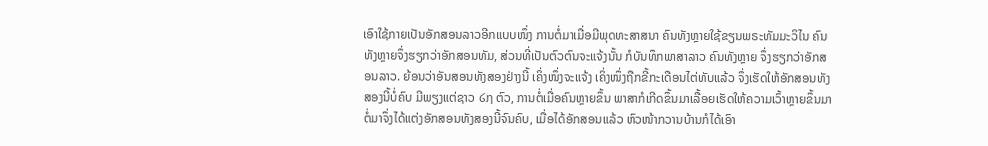ເອົາໃຊ້ກາຍເປັນອັກສອນລາວອີກແບບໜຶ່ງ ການຕໍ່ມາເມື່ອມີພຸດທະສາສນາ ຄົນທັງຫຼາຍໃຊ້ຂຽນພຣະທັມມະວິໄນ ຄົນທັງຫຼາຍຈຶ່ງຮຽກວ່າອັກສອນທັມ, ສ່ວນທີ່ເປັນຕົວຕົນຈະແຈ້ງນັ້ນ ກໍບັນທຶກພາສາລາວ ຄົນທັງຫຼາຍ ຈຶ່ງຮຽກວ່າອັກສອນລາວ. ຍ້ອນວ່າອັນສອນທັງສອງຢ່າງນີ້ ເຄິ່ງໜຶ່ງຈະແຈ້ງ ເຄິ່ງໜຶ່ງຖືກຂີ້ກະເດືອນໄຕ່ທັບແລ້ວ ຈຶ່ງເຮັດໃຫ້ອັກສອນທັງສອງນີ້ບໍ່ຄົບ ມີພຽງແຕ່ຊາວ ໒໗ ຕົວ, ການຕໍ່ເມື່ອຄົນຫຼາຍຂຶ້ນ ພາສາກໍເກີດຂຶ້ນມາເລື້ອຍເຮັດໃຫ້ຄວາມເວົ້າຫຼາຍຂຶ້ນມາ ຕໍ່ມາຈຶ່ງໄດ້ແຕ່ງອັກສອນທັງສອງນີ້ຈົນຄົບ, ເມື່ອໄດ້ອັກສອນແລ້ວ ຫົວໜ້າກວານບ້ານກໍໄດ້ເອົາ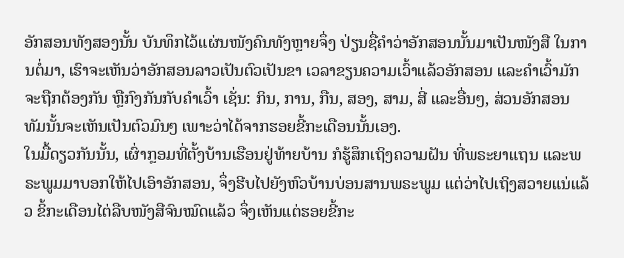ອັກສອນທັງສອງນັ້ນ ບັນທຶກໄວ້ແຜ່ນໜັງຄົນທັງຫຼາຍຈຶ່ງ ປ່ຽນຊື່ຄຳວ່າອັກສອນນັ້ນມາເປັນໜັງສື ໃນການຕໍ່ມາ, ເຮົາຈະເຫັນວ່າອັກສອນລາວເປັນຕົວເປັນຂາ ເວລາຂຽນຄວາມເວົ້າແລ້ວອັກສອນ ແລະຄຳເວົ້າມັກຈະຖືກຕ້ອງກັນ ຫຼືກົງກັນກັບຄຳເວົ້າ ເຊັ່ນ: ກິນ, ການ, ກືນ, ສອງ, ສາມ, ສີ່ ແລະອື່ນໆ, ສ່ວນອັກສອນທັມນັ້ນຈະເຫັນເປັນຕົວມົນໆ ເພາະວ່າໄດ້ຈາກຮອຍຂີ້ກະເດືອນນັ້ນເອງ.
ໃນມື້ດຽວກັນນັ້ນ, ເຜົ່າກຼອມທີ່ຕັ້ງບ້ານເຮືອນຢູ່ທ້າຍບ້ານ ກໍຮູ້ສຶກເຖິງຄວາມຝັນ ທີ່ພຣະຍາແຖນ ແລະພຣະພູມມາບອກໃຫ້ໄປເອົາອັກສອນ, ຈຶ່ງຮີບໄປຍັງຫົວບ້ານບ່ອນສານພຣະພູມ ແຕ່ວ່າໄປເຖິງສວາຍແນ່ແລ້ວ ຂິ້ກະເດືອນໄຕ່ລືບໜັງສືຈົນໝົດແລ້ວ ຈຶ່ງເຫັນແຕ່ຮອຍຂີ້ກະ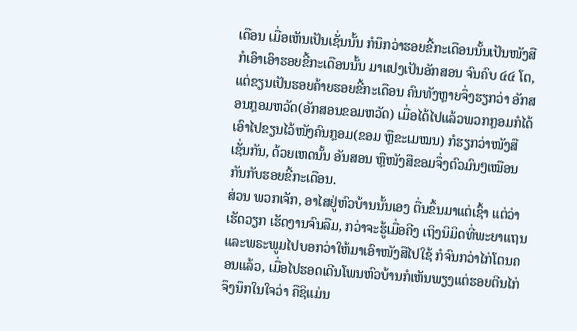ເດືອນ ເມື່ອເຫັນເປັນເຊັ່ນນັ້ນ ກໍນຶກວ່າຮອຍຂີ້ກະເດືອນນັ້ນເປັນໜັງສື ກໍເອົາເອົາຮອຍຂີ້ກະເດືອນນັ້ນ ມາແປງເປັນອັກສອນ ຈົນຄົບ ໔໔ ໂຕ, ແຕ່ຂຽນເປັນຮອຍຄ້າຍຮອຍຂີ້ກະເດືອນ ຄົນທັງຫຼາຍຈຶ່ງຮຽກວ່າ ອັກສອນກຼອມຫວັດ(ອັກສອນຂອມຫວັດ) ເມື່ອໄດ້ໄປແລ້ວພວກກຼອມກໍໄດ້ເອົາໄປຂຽນໄວ້ໜັງຄົນກຼອມ(ຂອມ ຫຼືຂະເມໝນ) ກໍຮຽກວ່າໜັງສືເຊັ່ນກັນ, ດ້ວຍເຫດນັ້ນ ອັນສອນ ຫຼືໜັງສືຂອມຈຶ່ງຕົວມົນໆເໝືອນກັນກັບຮອຍຂີ້ກະເດືອນ.
ສ່ວນ ພວກເຈັກ, ອາໄສຢູ່ຫົວບ້ານນັ້ນເອງ ຕື່ນຂຶ້ນມາແຕ່ເຊົ້າ ແຕ່ວ່າເຮັດວຽກ ເຮັດງານຈົນລືມ, ກວ່າຈະຮູ້ເມື່ອຄີງ ເຖິງນິມິດທີ່ພະຍາແຖນ ແລະພຣະພູມໄປບອກວ່າໃຫ້ມາເອົາໜັງສືໄປໃຊ້ ກໍຈົນກວ່າໄກ່ໂຕນຄອນແລ້ວ, ເມື່ອໄປຮອດເດີນໂພນຫົວບ້ານກໍເຫັນພຽງແຕ່ຮອຍຕີນໄກ່ ຈຶງນຶກໃນໃຈວ່າ ຄືຊິແມ່ນ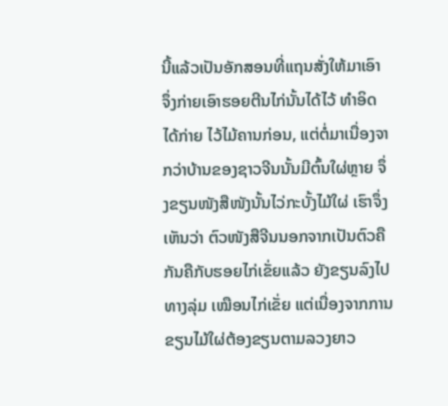ນີ້ແລ້ວເປັນອັກສອນທີ່ແຖນສັ່ງໃຫ້ມາເອົາ ຈຶ່ງກ່າຍເອົາຮອຍຕີນໄກ່ນັ້ນໄດ້ໄວ້ ທຳອິດໄດ້ກ່າຍ ໄວ້ໄມ້ຄານກ່ອນ, ແຕ່ຕໍ່ມາເນື່ອງຈາກວ່າບ້ານຂອງຊາວຈີນນັ້ນມີຕົ້ນໃຜ່ຫຼາຍ ຈຶ່ງຂຽນໜັງສືໜັງນັ້ນໄວ່ກະບັ້ງໄມ້ໃຜ່ ເຮົາຈຶ່ງເຫັນວ່າ ຕົວໜັງສືຈີນນອກຈາກເປັນຕົວຄືກັນຄືກັບຮອຍໄກ່ເຂັ່ຍແລ້ວ ຍັງຂຽນລົງໄປທາງລຸ່ມ ເໝືອນໄກ່ເຂັ່ຍ ແຕ່ເນື່ອງຈາກການຂຽນໄມ້ໃຜ່ຕ້ອງຂຽນຕາມລວງຍາວ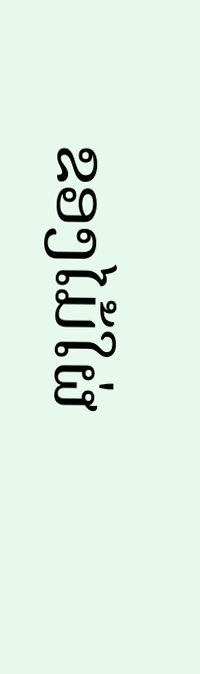ຂອງໄມ້ໃຜ່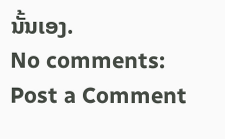ນັ້ນເອງ.
No comments:
Post a Comment